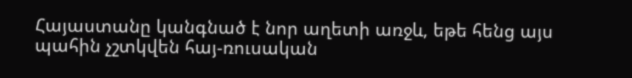Հայաստանը կանգնած է նոր աղետի առջև, եթե հենց այս պահին չշտկվեն հայ-ռուսական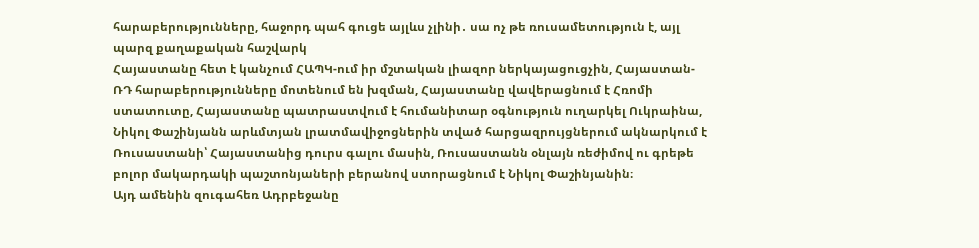հարաբերությունները, հաջորդ պահ գուցե այլևս չլինի․ սա ոչ թե ռուսամետություն է, այլ պարզ քաղաքական հաշվարկ
Հայաստանը հետ է կանչում ՀԱՊԿ-ում իր մշտական լիազոր ներկայացուցչին, Հայաստան-ՌԴ հարաբերությունները մոտենում են խզման, Հայաստանը վավերացնում է Հռոմի ստատուտը, Հայաստանը պատրաստվում է հումանիտար օգնություն ուղարկել Ուկրաինա, Նիկոլ Փաշինյանն արևմտյան լրատմավիջոցներին տված հարցազրույցներում ակնարկում է Ռուսաստանի՝ Հայաստանից դուրս գալու մասին, Ռուսաստանն օնլայն ռեժիմով ու գրեթե բոլոր մակարդակի պաշտոնյաների բերանով ստորացնում է Նիկոլ Փաշինյանին։
Այդ ամենին զուգահեռ Ադրբեջանը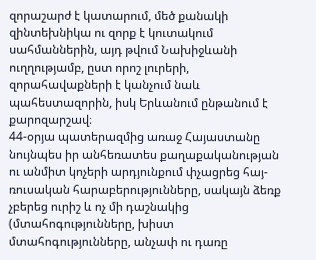զորաշարժ է կատարում, մեծ քանակի զինտեխնիկա ու զորք է կուտակում սահմաններին, այդ թվում Նախիջևանի ուղղությամբ, ըստ որոշ լուրերի, զորահավաքների է կանչում նաև պահեստազորին, իսկ Երևանում ընթանում է քարոզարշավ։
44-օրյա պատերազմից առաջ Հայաստանը նույնպես իր անհեռատես քաղաքականության ու անմիտ կոչերի արդյունքում փչացրեց հայ-ռուսական հարաբերությունները, սակայն ձեռք չբերեց ուրիշ և ոչ մի դաշնակից (մտահոգությունները, խիստ մտահոգությունները, անչափ ու դառը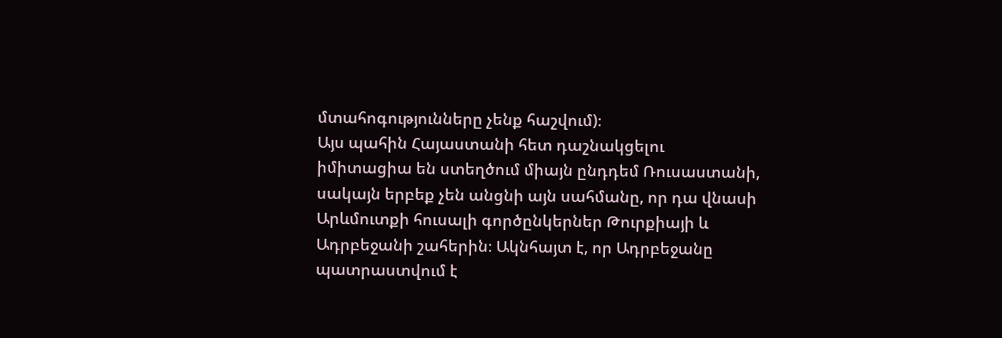մտահոգությունները չենք հաշվում)։
Այս պահին Հայաստանի հետ դաշնակցելու իմիտացիա են ստեղծում միայն ընդդեմ Ռուսաստանի, սակայն երբեք չեն անցնի այն սահմանը, որ դա վնասի Արևմուտքի հուսալի գործընկերներ Թուրքիայի և Ադրբեջանի շահերին։ Ակնհայտ է, որ Ադրբեջանը պատրաստվում է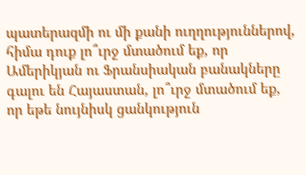պատերազմի ու մի քանի ուղղություններով, հիմա դուք լո՞ւրջ մտածում եք, որ Ամերիկյան ու Ֆրանսիական բանակները գալու են Հայաստան, լո՞ւրջ մտածում եք, որ եթե նույնիսկ ցանկություն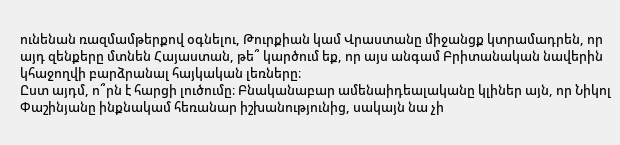ունենան ռազմամթերքով օգնելու, Թուրքիան կամ Վրաստանը միջանցք կտրամադրեն, որ այդ զենքերը մտնեն Հայաստան, թե՞ կարծում եք, որ այս անգամ Բրիտանական նավերին կհաջողվի բարձրանալ հայկական լեռները։
Ըստ այդմ, ո՞րն է հարցի լուծումը։ Բնականաբար ամենաիդեալականը կլիներ այն, որ Նիկոլ Փաշինյանը ինքնակամ հեռանար իշխանությունից, սակայն նա չի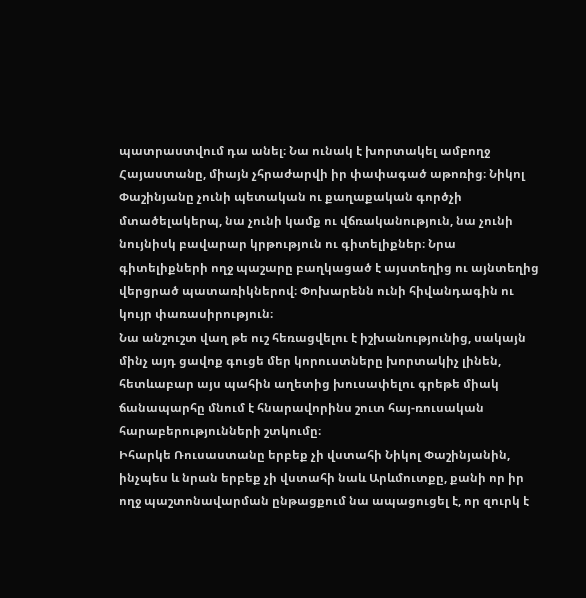պատրաստվում դա անել։ Նա ունակ է խորտակել ամբողջ Հայաստանը, միայն չհրաժարվի իր փափագած աթոռից։ Նիկոլ Փաշինյանը չունի պետական ու քաղաքական գործչի մտածելակերպ, նա չունի կամք ու վճռականություն, նա չունի նույնիսկ բավարար կրթություն ու գիտելիքներ։ Նրա գիտելիքների ողջ պաշարը բաղկացած է այստեղից ու այնտեղից վերցրած պատառիկներով։ Փոխարենն ունի հիվանդագին ու կույր փառասիրություն։
Նա անշուշտ վաղ թե ուշ հեռացվելու է իշխանությունից, սակայն մինչ այդ ցավոք գուցե մեր կորուստները խորտակիչ լինեն, հետևաբար այս պահին աղետից խուսափելու գրեթե միակ ճանապարհը մնում է հնարավորինս շուտ հայ-ռուսական հարաբերությունների շտկումը։
Իհարկե Ռուսաստանը երբեք չի վստահի Նիկոլ Փաշինյանին, ինչպես և նրան երբեք չի վստահի նաև Արևմուտքը, քանի որ իր ողջ պաշտոնավարման ընթացքում նա ապացուցել է, որ զուրկ է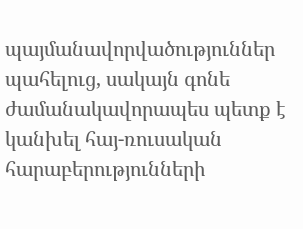պայմանավորվածություններ պահելուց, սակայն գոնե ժամանակավորապես պետք է կանխել հայ-ռուսական հարաբերությունների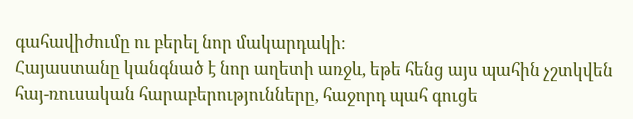գահավիժումը ու բերել նոր մակարդակի։
Հայաստանը կանգնած է նոր աղետի առջև, եթե հենց այս պահին չշտկվեն հայ-ռուսական հարաբերությունները, հաջորդ պահ գուցե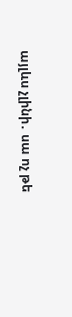այլևս չլինի․ սա ոչ թե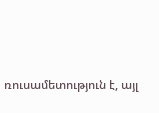ռուսամետություն է, այլ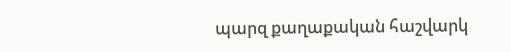պարզ քաղաքական հաշվարկ